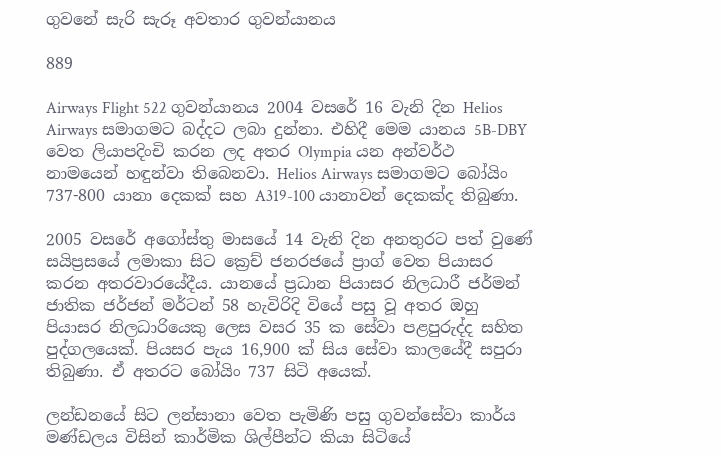ගුවනේ සැරි සැරූ අවතාර ගුවන්යානය

889

Airways Flight 522 ගුවන්යානය 2004 වසරේ 16 වැනි දින Helios Airways සමාගමට බද්දට ලබා දුන්නා. එහිදී මෙම යානය 5B-DBY වෙත ලියාපදිංචි කරන ලද අතර Olympia යන අන්වර්ථ නාමයෙන් හඳුන්වා තිබෙනවා. Helios Airways සමාගමට බෝයිං 737-800 යානා දෙකක් සහ A319-100 යානාවන් දෙකක්ද තිබුණා.

2005 වසරේ අගෝස්තු මාසයේ 14 වැනි දින අනතුරට පත් වුණේ සයිප්‍රසයේ ලමාකා සිට ක්‍රෙච් ජනරජයේ ප්‍රාග් වෙත පියාසර කරන අතරවාරයේදීය. යානයේ ප්‍රධාන පියාසර නිලධාරී ජර්මන් ජාතික ජර්ජන් මර්ටන් 58 හැවිරිදි වියේ පසු වූ අතර ඔහු පියාසර නිලධාරියෙකු ලෙස වසර 35 ක සේවා පළපුරුද්ද සහිත පුද්ගලයෙක්. පියසර පැය 16,900 ක් සිය සේවා කාලයේදී සපුරා තිබුණා. ඒ අතරට බෝයිං 737 සිටි අයෙක්.

ලන්ඩනයේ සිට ලන්සානා වෙත පැමිණි පසු ගුවන්සේවා කාර්ය මණ්ඩලය විසින් කාර්මික ශිල්පීන්ට කියා සිටියේ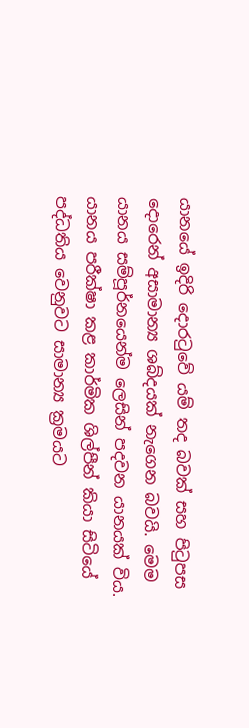යානයේ ඉදිරි දොරටුවේ යම් තද බවක් සහ පිටුපස දොරෙන් අසාමාන්‍ය ශබ්දයක් නැගෙන බවයි. මෙම යානය සම්පූර්නයෙන්ම ලෙසින් පදවන යානයක් විය. යානය පරීක්ෂා කළ කාර්මික ශිල්පීන් කියා සිටියේ පද්ධතිය වෙනුවට සාමාන්‍ය ක්‍රමයට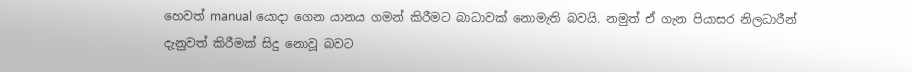හෙවත් manual යොදා ගෙන යානය ගමන් කිරීමට බාධාවක් නොමැති බවයි. නමුත් ඒ ගැන පියාසර නිලධාරීන් දැනුවත් කිරීමක් සිදු නොවූ බවට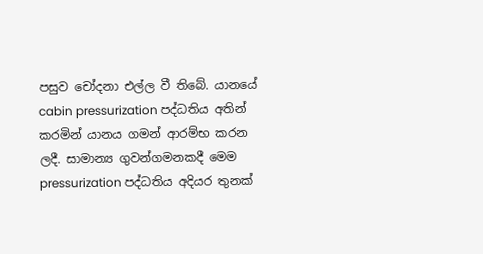පසුව චෝදනා එල්ල වී තිබේ. යානයේ cabin pressurization පද්ධතිය අතින් කරමින් යානය ගමන් ආරම්භ කරන ලදී. සාමාන්‍ය ගුවන්ගමනකදී මෙම pressurization පද්ධතිය අදියර තුනක්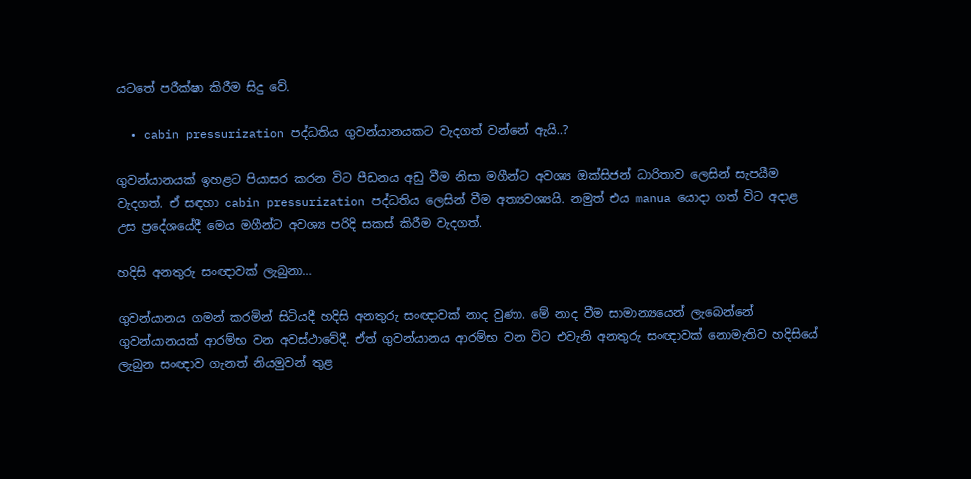යටතේ පරීක්ෂා කිරීම සිදු වේ.

  • cabin pressurization පද්ධතිය ගුවන්යානයකට වැදගත් වන්නේ ඇයි..?

ගුවන්යානයක් ඉහළට පියාසර කරන විට පීඩනය අඩු වීම නිසා මගීන්ට අවශ්‍ය ඔක්සිජන් ධාරිතාව ලෙසින් සැපයීම වැදගත්. ඒ සඳහා cabin pressurization පද්ධතිය ලෙසින් වීම අත්‍යවශ්‍යයි. නමුත් එය manua යොදා ගත් විට අදාළ උස ප්‍රදේශයේදී මෙය මගීන්ට අවශ්‍ය පරිදි සකස් කිරීම වැදගත්.

හදිසි අනතුරු සංඥාවක් ලැබුනා…

ගුවන්යානය ගමන් කරමින් සිටියදී හදිසි අනතුරු සංඥාවක් නාද වුණා. මේ නාද වීම සාමාන්‍යයෙන් ලැබෙන්නේ ගුවන්යානයක් ආරම්භ වන අවස්ථාවේදී. ඒත් ගුවන්යානය ආරම්භ වන විට එවැනි අනතුරු සංඥාවක් නොමැතිව හදිසියේ ලැබුන සංඥාව ගැනත් නියමුවන් තුළ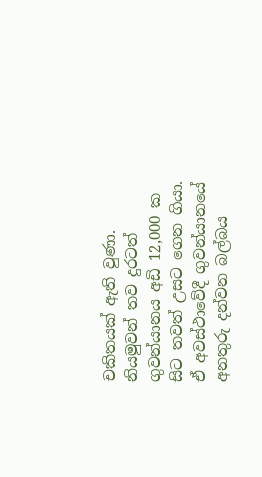චකිතයක් ඇති වුණා. නියමුවන් තව දුරටත් ගුවන්යානය අඩි 12,000 ක සිට තවත් උසට ගෙන ගියා. ඒ අවස්ථාවේදී ගුවන්යානයේ අනතුරු දන්වන බල්බය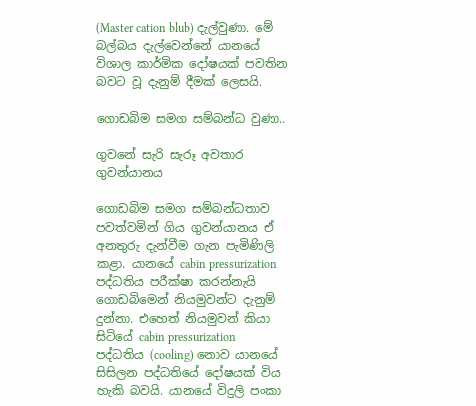(Master cation blub) දැල්වුණා. මේ බල්බය දැල්වෙන්නේ යානයේ විශාල කාර්මික දෝෂයක් පවතින බවට වූ දැනුම් දීමක් ලෙසයි.

ගොඩබිම සමග සම්බන්ධ වුණා..

ගුවනේ සැරි සැරූ අවතාර ගුවන්යානය

ගොඩබිම සමග සම්බන්ධතාව පවත්වමින් ගිය ගුවන්යානය ඒ අනතුරු දැන්වීම ගැන පැමිණිලි කළා. යානයේ cabin pressurization පද්ධතිය පරීක්ෂා කරන්නැයි ගොඩබිමෙන් නියමුවන්ට දැනුම් දුන්නා. එහෙත් නියමුවන් කියා සිටියේ cabin pressurization පද්ධතිය (cooling) නොව යානයේ සිසිලන පද්ධතියේ දෝෂයක් විය හැකි බවයි. යානයේ විදුලි පංකා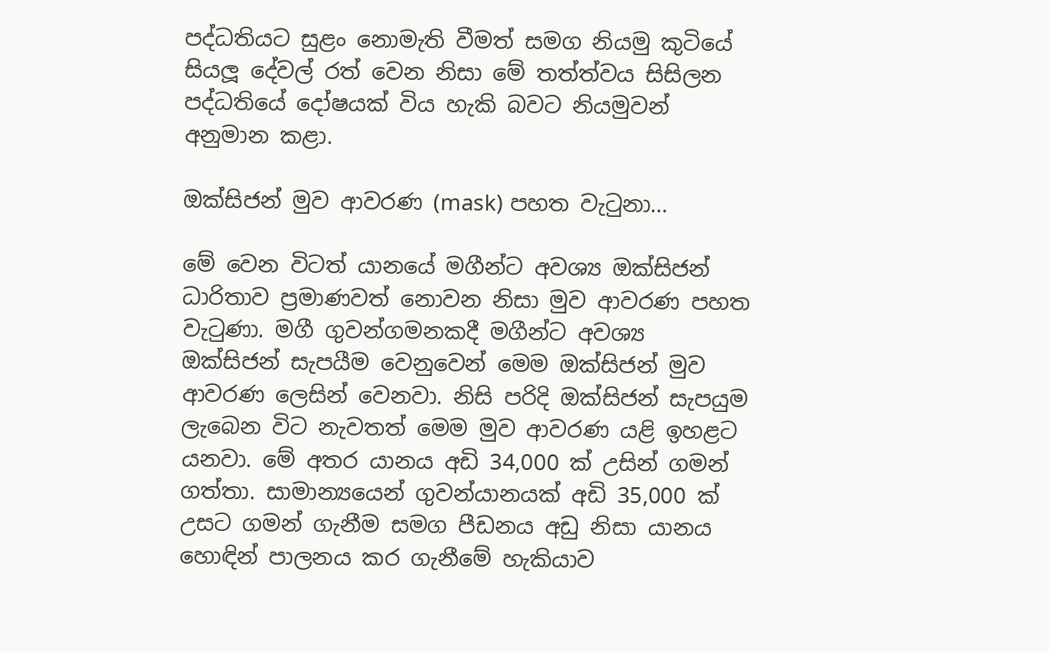පද්ධතියට සුළං නොමැති වීමත් සමග නියමු කුටියේ සියලූ දේවල් රත් වෙන නිසා මේ තත්ත්වය සිසිලන පද්ධතියේ දෝෂයක් විය හැකි බවට නියමුවන් අනුමාන කළා.

ඔක්සිජන් මුව ආවරණ (mask) පහත වැටුනා…

මේ වෙන විටත් යානයේ මගීන්ට අවශ්‍ය ඔක්සිජන් ධාරිතාව ප්‍රමාණවත් නොවන නිසා මුව ආවරණ පහත වැටුණා. මගී ගුවන්ගමනකදී මගීන්ට අවශ්‍ය ඔක්සිජන් සැපයීම වෙනුවෙන් මෙම ඔක්සිජන් මුව ආවරණ ලෙසින් වෙනවා. නිසි පරිදි ඔක්සිජන් සැපයුම ලැබෙන විට නැවතත් මෙම මුව ආවරණ යළි ඉහළට යනවා. මේ අතර යානය අඩි 34,000 ක් උසින් ගමන් ගත්තා. සාමාන්‍යයෙන් ගුවන්යානයක් අඩි 35,000 ක් උසට ගමන් ගැනීම සමග පීඩනය අඩු නිසා යානය හොඳින් පාලනය කර ගැනීමේ හැකියාව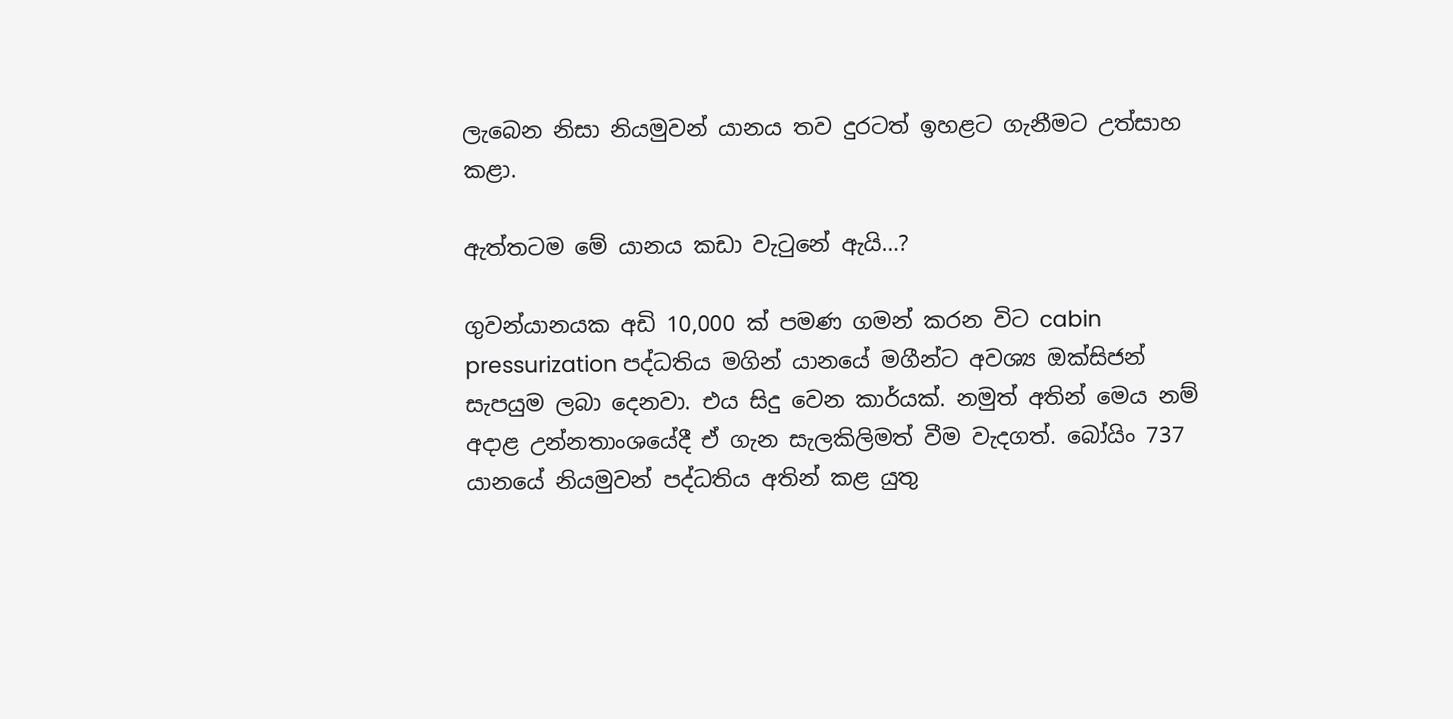ලැබෙන නිසා නියමුවන් යානය තව දුරටත් ඉහළට ගැනීමට උත්සාහ කළා.

ඇත්තටම මේ යානය කඩා වැටුනේ ඇයි…?

ගුවන්යානයක අඩි 10,000 ක් පමණ ගමන් කරන විට cabin pressurization පද්ධතිය මගින් යානයේ මගීන්ට අවශ්‍ය ඔක්සිජන් සැපයුම ලබා දෙනවා. එය සිදු වෙන කාර්යක්. නමුත් අතින් මෙය නම් අදාළ උන්නතාංශයේදී ඒ ගැන සැලකිලිමත් වීම වැදගත්. බෝයිං 737 යානයේ නියමුවන් පද්ධතිය අතින් කළ යුතු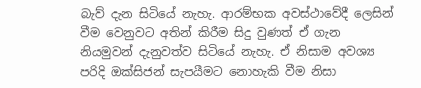බැව් දැන සිටියේ නැහැ. ආරම්භක අවස්ථාවේදී ලෙසින් වීම වෙනුවට අතින් කිරීම සිදු වුණත් ඒ ගැන නියමුවන් දැනුවත්ව සිටියේ නැහැ. ඒ නිසාම අවශ්‍ය පරිදි ඔක්සිජන් සැපයීමට නොහැකි වීම නිසා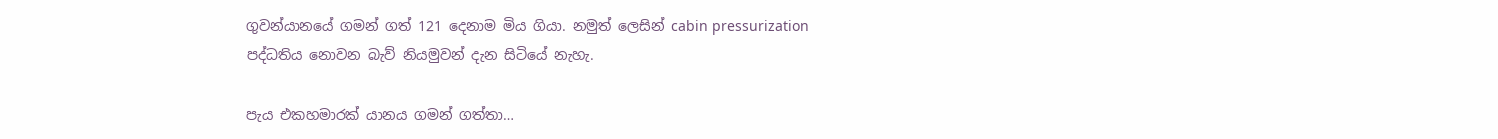ගුවන්යානයේ ගමන් ගත් 121 දෙනාම මිය ගියා. නමුත් ලෙසින් cabin pressurization පද්ධතිය නොවන බැව් නියමුවන් දැන සිටියේ නැහැ.

පැය එකහමාරක් යානය ගමන් ගත්තා…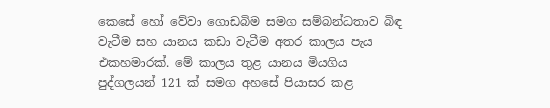කෙසේ හෝ වේවා ගොඩබිම සමග සම්බන්ධතාව බිඳ වැටීම සහ යානය කඩා වැටීම අතර කාලය පැය එකහමාරක්. මේ කාලය තුළ යානය මියගිය පුද්ගලයන් 121 ක් සමග අහසේ පියාසර කළ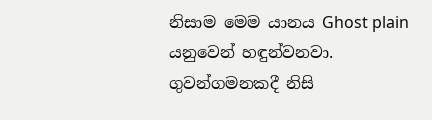නිසාම මෙම යානය Ghost plain යනුවෙන් හඳුන්වනවා. ගුවන්ගමනකදී නිසි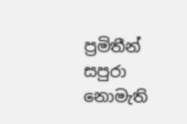ප්‍රමිතීන් සපුරා නොමැති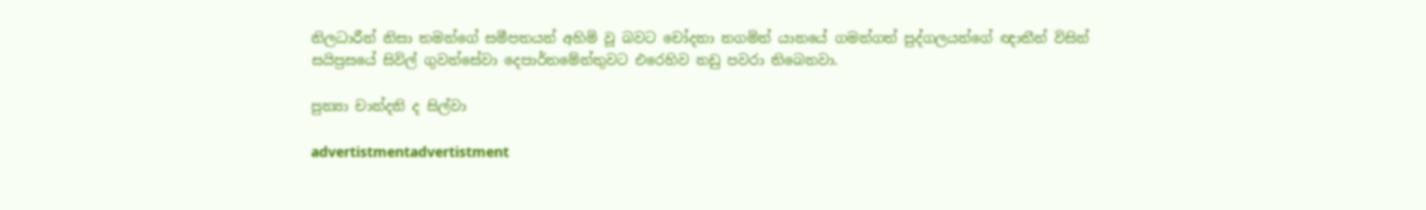නිලධාරීන් නිසා තමන්ගේ සමීපතයන් අහිමි වූ බවට චෝදනා නගමින් යානයේ ගමන්ගත් පුද්ගලයන්ගේ ඥාතීන් විසින් සයිප්‍රසයේ සිවිල් ගුවන්සේවා දෙපාර්තමේන්තුවට එරෙහිව නඩු පවරා තිබෙනවා.

පුන්‍යා චාන්දනි ද සිල්වා

advertistmentadvertistment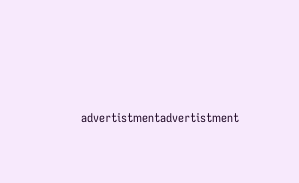advertistmentadvertistment